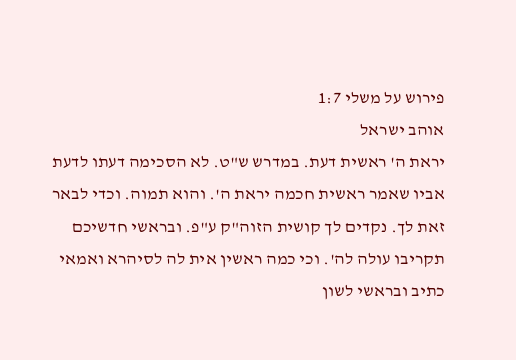פירוש על משלי 1:7
אוהב ישראל
יראת ה' ראשית דעת. במדרש ש"ט. לא הסכימה דעתו לדעת אביו שאמר ראשית חכמה יראת ה'. והוא תמוה. וכדי לבאר זאת לך. נקדים לך קושית הזוה"ק ע"פ. ובראשי חדשיכם תקריבו עולה לה'. וכי כמה ראשין אית לה לסיהרא ואמאי כתיב ובראשי לשון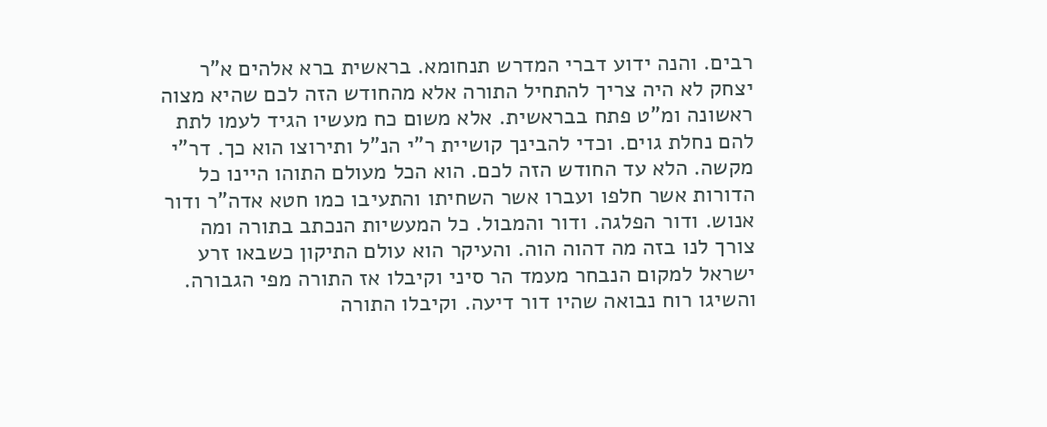רבים. והנה ידוע דברי המדרש תנחומא. בראשית ברא אלהים א"ר יצחק לא היה צריך להתחיל התורה אלא מהחודש הזה לכם שהיא מצוה ראשונה ומ"ט פתח בבראשית. אלא משום כח מעשיו הגיד לעמו לתת להם נחלת גוים. וכדי להבינך קושיית ר"י הנ"ל ותירוצו הוא כך. דר"י מקשה. הלא עד החודש הזה לכם. הוא הכל מעולם התוהו היינו כל הדורות אשר חלפו ועברו אשר השחיתו והתעיבו כמו חטא אדה"ר ודור אנוש. ודור הפלגה. ודור והמבול. כל המעשיות הנכתב בתורה ומה צורך לנו בזה מה דהוה הוה. והעיקר הוא עולם התיקון כשבאו זרע ישראל למקום הנבחר מעמד הר סיני וקיבלו אז התורה מפי הגבורה. והשיגו רוח נבואה שהיו דור דיעה. וקיבלו התורה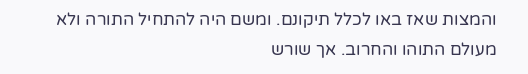והמצות שאז באו לכלל תיקונם. ומשם היה להתחיל התורה ולא מעולם התוהו והחרוב. אך שורש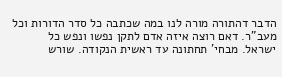הדבר דהתורה מורה לנו במה שכתבה כל סדר הדורות וכל מעב"ר. דאם רוצה איזה אדם לתקן נפשו ונפש כל ישראל. מבחי' תחתונה עד ראשית הנקודה. שורש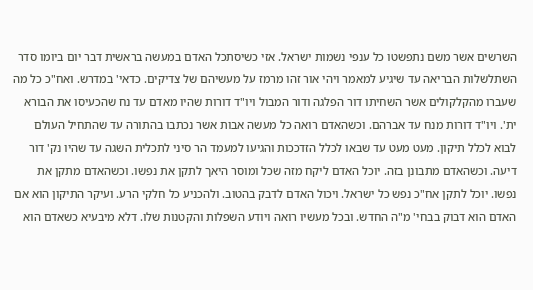השרשים אשר משם נתפשטו כל ענפי נשמות ישראל. אזי כשיסתכל האדם במעשה בראשית דבר יום ביומו סדר השתלשלות הבריאה עד שיגיע למאמר ויהי אור זהו מרמז על מעשיהם של צדיקים. כדאי' במדרש. ואח"כ כל מה שעברו מהקלקולים אשר השחיתו דור הפלגה ודור המבול ויו"ד דורות שהיו מאדם עד נח שהכעיסו את הבורא ית'. ויו"ד דורות מנח עד אברהם. וכשהאדם רואה כל מעשה אבות אשר נכתבו בהתורה עד שהתחיל העולם לבוא לכלל תיקון. מעט מעט עד שבאו לכלל הזדככות והגיעו למעמד הר סיני לתכלית השגה עד שהיו נק' דור דיעה. וכשהאדם מתבונן בזה. יוכל האדם ליקח מזה שכל ומוסר היאך לתקן את נפשו. וכשהאדם מתקן את נפשו. יוכל לתקן אח"כ נפש כל ישראל. ויכול האדם לדבק בהטוב. ולהכניע כל חלקי הרע. ועיקר התיקון הוא אם האדם הוא דבוק בבחי' מ"ה החדש. ובכל מעשיו רואה ויודע השפלות והקטנות שלו. דלא מיבעיא כשאדם הוא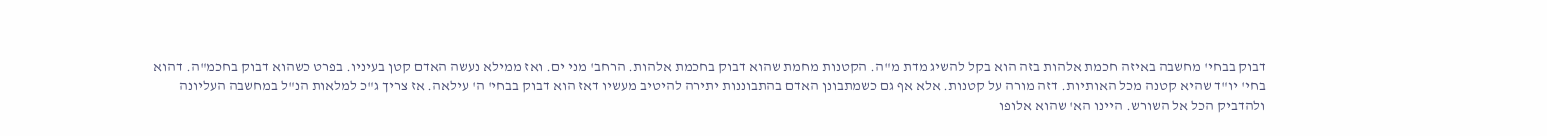דבוק בבחי' מחשבה באיזה חכמת אלהות בזה הוא בקל להשיג מדת מ"ה. הקטנות מחמת שהוא דבוק בחכמת אלהות. הרחב' מני ים. ואז ממילא נעשה האדם קטן בעיניו. בפרט כשהוא דבוק בחכמ"ה. דהוא בחי' יו"ד שהיא קטנה מכל האותיות. דזה מורה על קטנות. אלא אף גם כשמתבונן האדם בהתבוננות יתירה להיטיב מעשיו דאז הוא דבוק בבחי' ה' עילאה. אז צריך ג"כ למלאות הנ"ל במחשבה העליונה ולהדביק הכל אל השורש. היינו הא' שהוא אלופו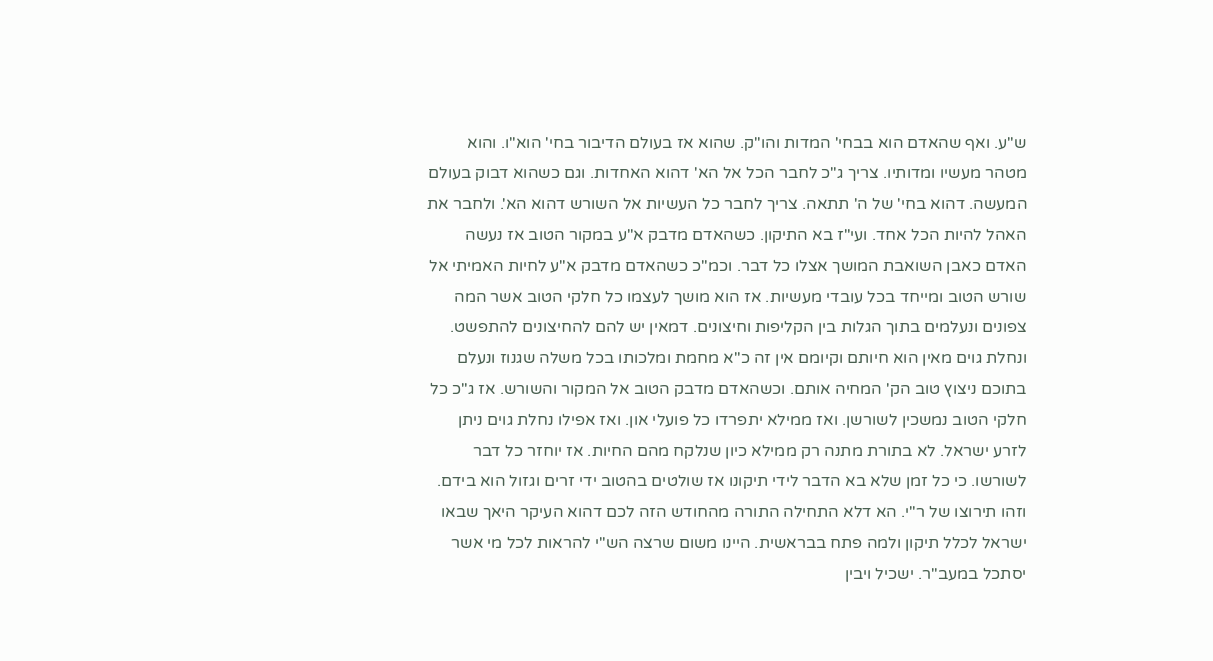ש"ע. ואף שהאדם הוא בבחי' המדות והו"ק. שהוא אז בעולם הדיבור בחי' הוא"ו. והוא מטהר מעשיו ומדותיו. צריך ג"כ לחבר הכל אל הא' דהוא האחדות. וגם כשהוא דבוק בעולם המעשה. דהוא בחי' של ה' תתאה. צריך לחבר כל העשיות אל השורש דהוא הא'. ולחבר את האהל להיות הכל אחד. ועי"ז בא התיקון. כשהאדם מדבק א"ע במקור הטוב אז נעשה האדם כאבן השואבת המושך אצלו כל דבר. וכמ"כ כשהאדם מדבק א"ע לחיות האמיתי אל שורש הטוב ומייחד בכל עובדי מעשיות. אז הוא מושך לעצמו כל חלקי הטוב אשר המה צפונים ונעלמים בתוך הגלות בין הקליפות וחיצונים. דמאין יש להם להחיצונים להתפשט. ונחלת גוים מאין הוא חיותם וקיומם אין זה כ"א מחמת ומלכותו בכל משלה שגנוז ונעלם בתוכם ניצוץ טוב הק' המחיה אותם. וכשהאדם מדבק הטוב אל המקור והשורש. אז ג"כ כל חלקי הטוב נמשכין לשורשן. ואז ממילא יתפרדו כל פועלי און. ואז אפילו נחלת גוים ניתן לזרע ישראל. לא בתורת מתנה רק ממילא כיון שנלקח מהם החיות. אז יוחזר כל דבר לשורשו. כי כל זמן שלא בא הדבר לידי תיקונו אז שולטים בהטוב ידי זרים וגזול הוא בידם. וזהו תירוצו של ר"י. הא דלא התחילה התורה מהחודש הזה לכם דהוא העיקר היאך שבאו ישראל לכלל תיקון ולמה פתח בבראשית. היינו משום שרצה הש"י להראות לכל מי אשר יסתכל במעב"ר. ישכיל ויבין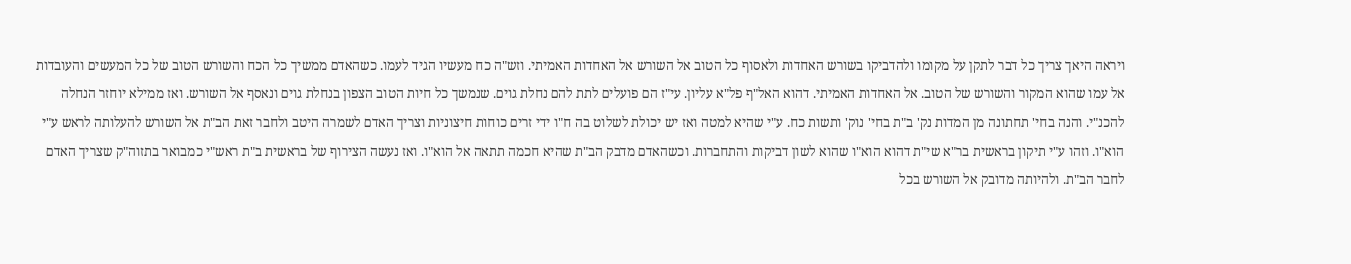ויראה היאך צריך כל דבר לתקן על מקומו ולהדביקו בשורש האחדות ולאסוף כל הטוב אל השורש אל האחדות האמיתי. וזש"ה כח מעשיו הגיד לעמו. כשהאדם ממשיך כל הכח והשורש הטוב של כל המעשים והעובדות אל עמו שהוא המקור והשורש של הטוב. אל האחדות האמיתי. דהוא האל"ף פל"א עליון. עי"ז הם פועלים לתת להם נחלת גוים. שנמשך כל חיות הטוב הצפון בנחלת גוים ונאסף אל השורש. ואז ממילא יוחזר הנחלה להכנ"י. והנה בחי' תחתונה מן המדות נק' ב"ת בחי' נוק' ותשות כח. ע"י שהיא למטה ואז יש יכולת לשלוט בה ח"ו ידי זרים כוחות חיצוניות וצריך האדם לשמרה היטב ולחבר זאת הב"ת אל השורש להעלותה לראש ע"י הוא"ו. וזהו ע"י תיקון בראשית בר"א שי"ת דהוא הוא"ו שהוא לשון דביקות והתחברות. וכשהאדם מדבק הב"ת שהיא חכמה תתאה אל הוא"ו. ואז נעשה הצירוף של בראשית ב"ת ראש"י כמבואר בתזוה"ק שצריך האדם לחבר הב"ת. ולהיותה מדובק אל השורש בכל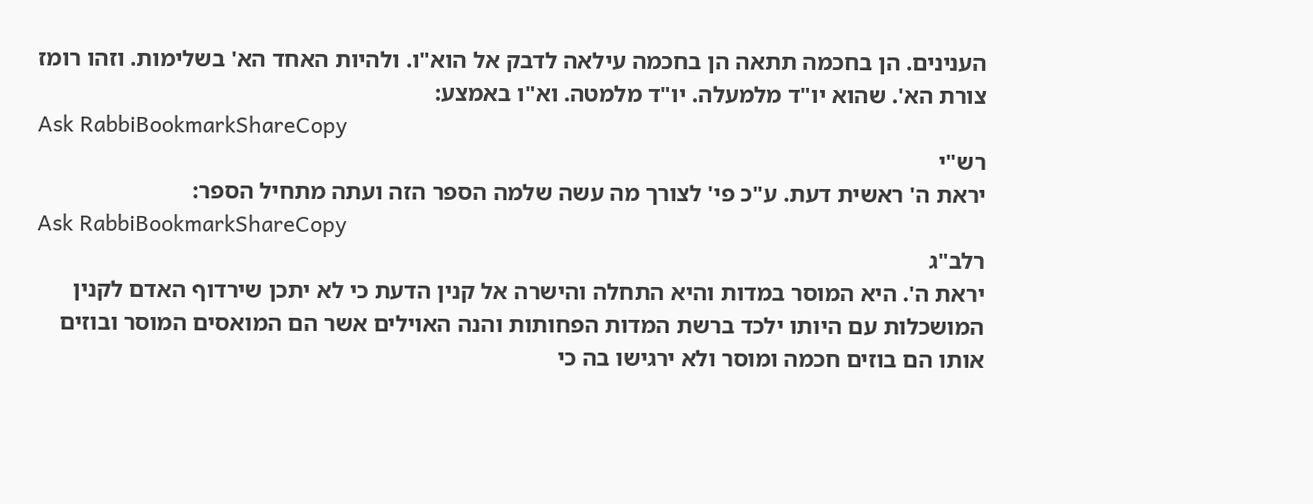הענינים. הן בחכמה תתאה הן בחכמה עילאה לדבק אל הוא"ו. ולהיות האחד הא' בשלימות. וזהו רומז צורת הא'. שהוא יו"ד מלמעלה. יו"ד מלמטה. וא"ו באמצע:
Ask RabbiBookmarkShareCopy
רש"י
יראת ה' ראשית דעת. ע"כ פי' לצורך מה עשה שלמה הספר הזה ועתה מתחיל הספר:
Ask RabbiBookmarkShareCopy
רלב"ג
יראת ה'. היא המוסר במדות והיא התחלה והישרה אל קנין הדעת כי לא יתכן שירדוף האדם לקנין המושכלות עם היותו ילכד ברשת המדות הפחותות והנה האוילים אשר הם המואסים המוסר ובוזים אותו הם בוזים חכמה ומוסר ולא ירגישו בה כי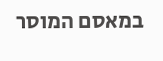במאסם המוסר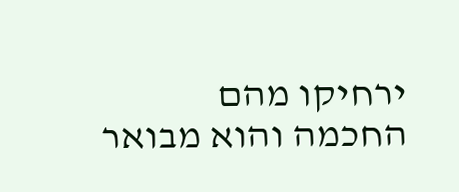ירחיקו מהם החכמה והוא מבואר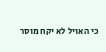כי האויל לא יקח מוסר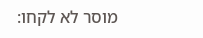מוסר לא לקחו: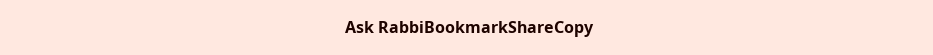Ask RabbiBookmarkShareCopy